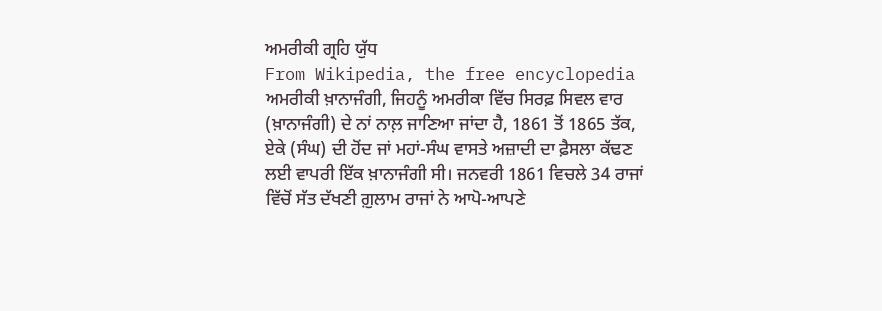ਅਮਰੀਕੀ ਗ੍ਰਹਿ ਯੁੱਧ
From Wikipedia, the free encyclopedia
ਅਮਰੀਕੀ ਖ਼ਾਨਾਜੰਗੀ, ਜਿਹਨੂੰ ਅਮਰੀਕਾ ਵਿੱਚ ਸਿਰਫ਼ ਸਿਵਲ ਵਾਰ (ਖ਼ਾਨਾਜੰਗੀ) ਦੇ ਨਾਂ ਨਾਲ਼ ਜਾਣਿਆ ਜਾਂਦਾ ਹੈ, 1861 ਤੋਂ 1865 ਤੱਕ, ਏਕੇ (ਸੰਘ) ਦੀ ਹੋਂਦ ਜਾਂ ਮਹਾਂ-ਸੰਘ ਵਾਸਤੇ ਅਜ਼ਾਦੀ ਦਾ ਫ਼ੈਸਲਾ ਕੱਢਣ ਲਈ ਵਾਪਰੀ ਇੱਕ ਖ਼ਾਨਾਜੰਗੀ ਸੀ। ਜਨਵਰੀ 1861 ਵਿਚਲੇ 34 ਰਾਜਾਂ ਵਿੱਚੋਂ ਸੱਤ ਦੱਖਣੀ ਗ਼ੁਲਾਮ ਰਾਜਾਂ ਨੇ ਆਪੋ-ਆਪਣੇ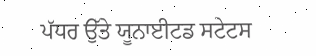ਪੱਧਰ ਉੱਤੇ ਯੂਨਾਈਟਡ ਸਟੇਟਸ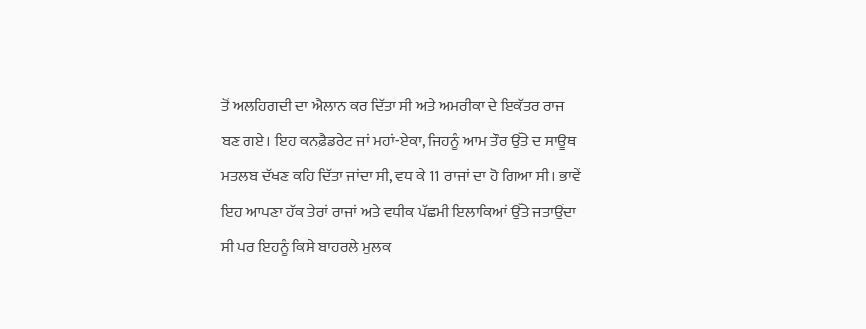ਤੋਂ ਅਲਹਿਗਦੀ ਦਾ ਐਲਾਨ ਕਰ ਦਿੱਤਾ ਸੀ ਅਤੇ ਅਮਰੀਕਾ ਦੇ ਇਕੱਤਰ ਰਾਜ ਬਣ ਗਏ। ਇਹ ਕਨਫ਼ੈਡਰੇਟ ਜਾਂ ਮਹਾਂ-ਏਕਾ, ਜਿਹਨੂੰ ਆਮ ਤੌਰ ਉੱਤੇ ਦ ਸਾਊਥ ਮਤਲਬ ਦੱਖਣ ਕਹਿ ਦਿੱਤਾ ਜਾਂਦਾ ਸੀ, ਵਧ ਕੇ 11 ਰਾਜਾਂ ਦਾ ਹੋ ਗਿਆ ਸੀ। ਭਾਵੇਂ ਇਹ ਆਪਣਾ ਹੱਕ ਤੇਰਾਂ ਰਾਜਾਂ ਅਤੇ ਵਧੀਕ ਪੱਛਮੀ ਇਲਾਕਿਆਂ ਉੱਤੇ ਜਤਾਉਂਦਾ ਸੀ ਪਰ ਇਹਨੂੰ ਕਿਸੇ ਬਾਹਰਲੇ ਮੁਲਕ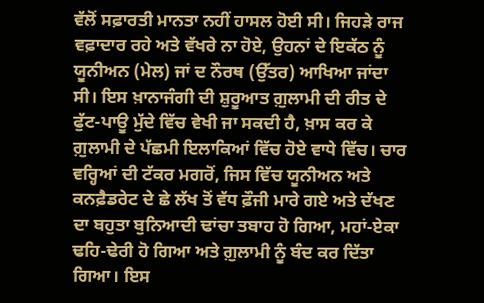ਵੱਲੋਂ ਸਫ਼ਾਰਤੀ ਮਾਨਤਾ ਨਹੀਂ ਹਾਸਲ ਹੋਈ ਸੀ। ਜਿਹੜੇ ਰਾਜ ਵਫ਼ਾਦਾਰ ਰਹੇ ਅਤੇ ਵੱਖਰੇ ਨਾ ਹੋਏ, ਉਹਨਾਂ ਦੇ ਇਕੱਠ ਨੂੰ ਯੂਨੀਅਨ (ਮੇਲ) ਜਾਂ ਦ ਨੌਰਥ (ਉੱਤਰ) ਆਖਿਆ ਜਾਂਦਾ ਸੀ। ਇਸ ਖ਼ਾਨਾਜੰਗੀ ਦੀ ਸ਼ੁਰੂਆਤ ਗ਼ੁਲਾਮੀ ਦੀ ਰੀਤ ਦੇ ਫੁੱਟ-ਪਾਊ ਮੁੱਦੇ ਵਿੱਚ ਵੇਖੀ ਜਾ ਸਕਦੀ ਹੈ, ਖ਼ਾਸ ਕਰ ਕੇ ਗ਼ੁਲਾਮੀ ਦੇ ਪੱਛਮੀ ਇਲਾਕਿਆਂ ਵਿੱਚ ਹੋਏ ਵਾਧੇ ਵਿੱਚ। ਚਾਰ ਵਰ੍ਹਿਆਂ ਦੀ ਟੱਕਰ ਮਗਰੋਂ, ਜਿਸ ਵਿੱਚ ਯੂਨੀਅਨ ਅਤੇ ਕਨਫ਼ੈਡਰੇਟ ਦੇ ਛੇ ਲੱਖ ਤੋਂ ਵੱਧ ਫ਼ੌਜੀ ਮਾਰੇ ਗਏ ਅਤੇ ਦੱਖਣ ਦਾ ਬਹੁਤਾ ਬੁਨਿਆਦੀ ਢਾਂਚਾ ਤਬਾਹ ਹੋ ਗਿਆ, ਮਹਾਂ-ਏਕਾ ਢਹਿ-ਢੇਰੀ ਹੋ ਗਿਆ ਅਤੇ ਗ਼ੁਲਾਮੀ ਨੂੰ ਬੰਦ ਕਰ ਦਿੱਤਾ ਗਿਆ। ਇਸ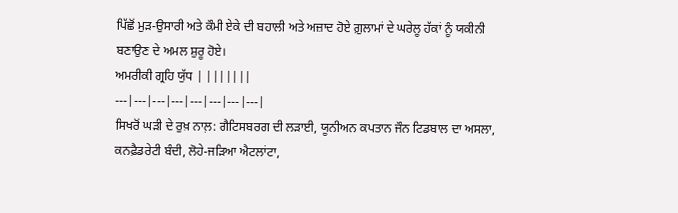ਪਿੱਛੋਂ ਮੁੜ-ਉਸਾਰੀ ਅਤੇ ਕੌਮੀ ਏਕੇ ਦੀ ਬਹਾਲੀ ਅਤੇ ਅਜ਼ਾਦ ਹੋਏ ਗ਼ੁਲਾਮਾਂ ਦੇ ਘਰੇਲੂ ਹੱਕਾਂ ਨੂੰ ਯਕੀਨੀ ਬਣਾਉਣ ਦੇ ਅਮਲ ਸ਼ੁਰੂ ਹੋਏ।
ਅਮਰੀਕੀ ਗ੍ਰਹਿ ਯੁੱਧ | |||||||
---|---|---|---|---|---|---|---|
ਸਿਖਰੋਂ ਘੜੀ ਦੇ ਰੁਖ਼ ਨਾਲ਼: ਗੈਟਿਸਬਰਗ ਦੀ ਲੜਾਈ, ਯੂਨੀਅਨ ਕਪਤਾਨ ਜੌਨ ਟਿਡਬਾਲ ਦਾ ਅਸਲਾ, ਕਨਫ਼ੈਡਰੇਟੀ ਬੰਦੀ, ਲੋਹੇ-ਜੜਿਆ ਐਟਲਾਂਟਾ,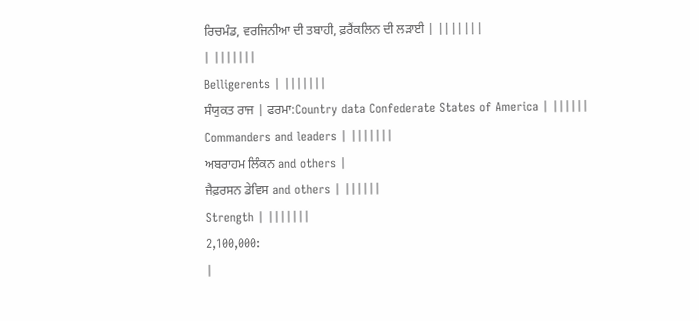ਰਿਚਮੰਡ, ਵਰਜਿਨੀਆ ਦੀ ਤਬਾਹੀ, ਫ਼ਰੈਂਕਲਿਨ ਦੀ ਲੜਾਈ | |||||||
| |||||||
Belligerents | |||||||
ਸੰਯੁਕਤ ਰਾਜ | ਫਰਮਾ:Country data Confederate States of America | ||||||
Commanders and leaders | |||||||
ਅਬਰਾਹਮ ਲਿੰਕਨ and others |
ਜੈਫ਼ਰਸਨ ਡੇਵਿਸ and others | ||||||
Strength | |||||||
2,100,000:
|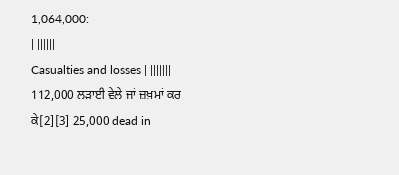1,064,000:
| ||||||
Casualties and losses | |||||||
112,000 ਲੜਾਈ ਵੇਲੇ ਜਾਂ ਜ਼ਖ਼ਮਾਂ ਕਰ ਕੇ[2][3] 25,000 dead in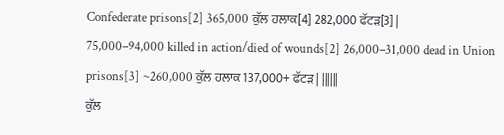Confederate prisons[2] 365,000 ਕੁੱਲ ਹਲਾਕ[4] 282,000 ਫੱਟੜ[3] |
75,000–94,000 killed in action/died of wounds[2] 26,000–31,000 dead in Union prisons[3] ~260,000 ਕੁੱਲ ਹਲਾਕ 137,000+ ਫੱਟੜ | ||||||
ਕੁੱਲ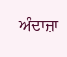ਅੰਦਾਜ਼ਾ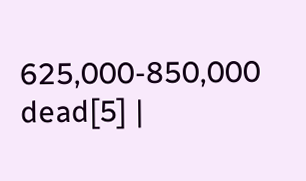625,000-850,000 dead[5] |